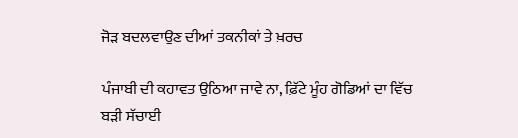ਜੋੜ ਬਦਲਵਾਉਣ ਦੀਆਂ ਤਕਨੀਕਾਂ ਤੇ ਖ਼ਰਚ

ਪੰਜਾਬੀ ਦੀ ਕਹਾਵਤ ਉਠਿਆ ਜਾਵੇ ਨਾ, ਫ਼ਿੱਟੇ ਮੂੰਹ ਗੋਡਿਆਂ ਦਾ ਵਿੱਚ ਬੜੀ ਸੱਚਾਈ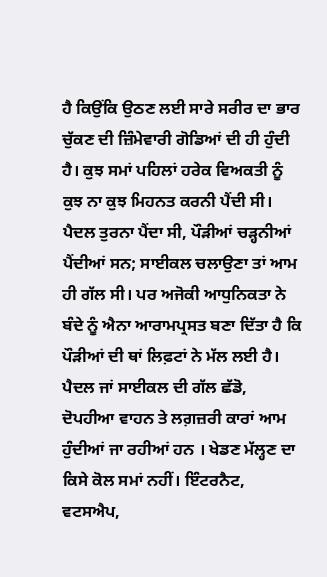ਹੈ ਕਿਉਂਕਿ ਉਠਣ ਲਈ ਸਾਰੇ ਸਰੀਰ ਦਾ ਭਾਰ ਚੁੱਕਣ ਦੀ ਜ਼ਿੰਮੇਵਾਰੀ ਗੋਡਿਆਂ ਦੀ ਹੀ ਹੁੰਦੀ ਹੈ। ਕੁਝ ਸਮਾਂ ਪਹਿਲਾਂ ਹਰੇਕ ਵਿਅਕਤੀ ਨੂੰ ਕੁਝ ਨਾ ਕੁਝ ਮਿਹਨਤ ਕਰਨੀ ਪੈਂਦੀ ਸੀ। ਪੈਦਲ ਤੁਰਨਾ ਪੈਂਦਾ ਸੀ, ਪੌੜੀਆਂ ਚੜ੍ਹਨੀਆਂ ਪੈਂਦੀਆਂ ਸਨ; ਸਾਈਕਲ ਚਲਾਉਣਾ ਤਾਂ ਆਮ ਹੀ ਗੱਲ ਸੀ। ਪਰ ਅਜੋਕੀ ਆਧੁਨਿਕਤਾ ਨੇ ਬੰਦੇ ਨੂੰ ਐਨਾ ਆਰਾਮਪ੍ਰਸਤ ਬਣਾ ਦਿੱਤਾ ਹੈ ਕਿ ਪੌੜੀਆਂ ਦੀ ਥਾਂ ਲਿਫ਼ਟਾਂ ਨੇ ਮੱਲ ਲਈ ਹੈ। ਪੈਦਲ ਜਾਂ ਸਾਈਕਲ ਦੀ ਗੱਲ ਛੱਡੋ, ਦੋਪਹੀਆ ਵਾਹਨ ਤੇ ਲਗ਼ਜ਼ਰੀ ਕਾਰਾਂ ਆਮ ਹੁੰਦੀਆਂ ਜਾ ਰਹੀਆਂ ਹਨ । ਖੇਡਣ ਮੱਲ੍ਹਣ ਦਾ ਕਿਸੇ ਕੋਲ ਸਮਾਂ ਨਹੀਂ। ਇੰਟਰਨੈਟ, ਵਟਸਐਪ,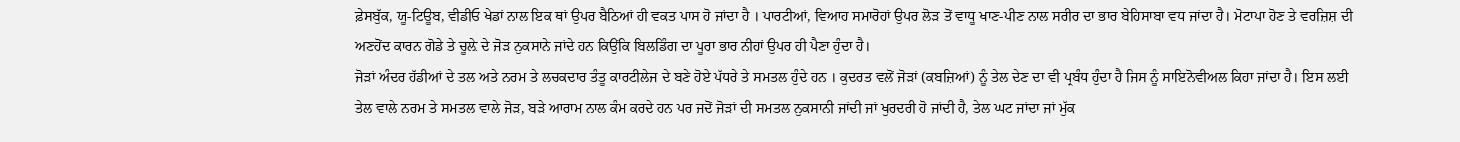ਫ਼ੇਸਬੁੱਕ, ਯੂ-ਟਿਊਬ, ਵੀਡੀਓ ਖੇਡਾਂ ਨਾਲ ਇਕ ਥਾਂ ਉਪਰ ਬੈਠਿਆਂ ਹੀ ਵਕਤ ਪਾਸ ਹੋ ਜਾਂਦਾ ਹੈ । ਪਾਰਟੀਆਂ, ਵਿਆਹ ਸਮਾਰੋਹਾਂ ਉਪਰ ਲੋੜ ਤੋਂ ਵਾਧੂ ਖਾਣ-ਪੀਣ ਨਾਲ ਸਰੀਰ ਦਾ ਭਾਰ ਬੇਹਿਸਾਬਾ ਵਧ ਜਾਂਦਾ ਹੈ। ਮੋਟਾਪਾ ਹੋਣ ਤੇ ਵਰਜ਼ਿਸ਼ ਦੀ ਅਣਹੋਂਦ ਕਾਰਨ ਗੋਡੇ ਤੇ ਚੂਲ਼ੇ ਦੇ ਜੋੜ ਨੁਕਸਾਨੇ ਜਾਂਦੇ ਹਨ ਕਿਉਂਕਿ ਬਿਲਡਿੰਗ ਦਾ ਪੂਰਾ ਭਾਰ ਨੀਹਾਂ ਉਪਰ ਹੀ ਪੈਣਾ ਹੁੰਦਾ ਹੈ।
ਜੋੜਾਂ ਅੰਦਰ ਹੱਡੀਆਂ ਦੇ ਤਲ ਅਤੇ ਨਰਮ ਤੇ ਲਚਕਦਾਰ ਤੰਤੂ ਕਾਰਟੀਲੇਜ ਦੇ ਬਣੇ ਹੋਏ ਪੱਧਰੇ ਤੇ ਸਮਤਲ ਹੁੰਦੇ ਹਨ । ਕੁਦਰਤ ਵਲੋਂ ਜੋੜਾਂ (ਕਬਜ਼ਿਆਂ) ਨੂੰ ਤੇਲ ਦੇਣ ਦਾ ਵੀ ਪ੍ਰਬੰਧ ਹੁੰਦਾ ਹੈ ਜਿਸ ਨੂੰ ਸਾਇਨੋਵੀਅਲ ਕਿਹਾ ਜਾਂਦਾ ਹੈ। ਇਸ ਲਈ ਤੇਲ ਵਾਲੇ ਨਰਮ ਤੇ ਸਮਤਲ ਵਾਲੇ ਜੋੜ, ਬੜੇ ਆਰਾਮ ਨਾਲ ਕੰਮ ਕਰਦੇ ਹਨ ਪਰ ਜਦੋਂ ਜੋੜਾਂ ਦੀ ਸਮਤਲ ਨੁਕਸਾਨੀ ਜਾਂਦੀ ਜਾਂ ਖੁਰਦਰੀ ਹੋ ਜਾਂਦੀ ਹੈ, ਤੇਲ ਘਟ ਜਾਂਦਾ ਜਾਂ ਮੁੱਕ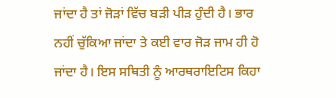ਜਾਂਦਾ ਹੈ ਤਾਂ ਜੋੜਾਂ ਵਿੱਚ ਬੜੀ ਪੀੜ ਹੁੰਦੀ ਹੈ। ਭਾਰ ਨਹੀਂ ਚੁੱਕਿਆ ਜਾਂਦਾ ਤੇ ਕਈ ਵਾਰ ਜੋੜ ਜਾਮ ਹੀ ਹੋ ਜਾਂਦਾ ਹੈ। ਇਸ ਸਥਿਤੀ ਨੂੰ ਆਰਥਰਾਇਟਿਸ ਕਿਹਾ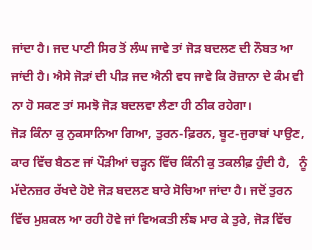ਜਾਂਦਾ ਹੈ। ਜਦ ਪਾਣੀ ਸਿਰ ਤੋਂ ਲੰਘ ਜਾਵੇ ਤਾਂ ਜੋੜ ਬਦਲਣ ਦੀ ਨੌਬਤ ਆ ਜਾਂਦੀ ਹੈ। ਐਸੇ ਜੋੜਾਂ ਦੀ ਪੀੜ ਜਦ ਐਨੀ ਵਧ ਜਾਵੇ ਕਿ ਰੋਜ਼ਾਨਾ ਦੇ ਕੰਮ ਵੀ ਨਾ ਹੋ ਸਕਣ ਤਾਂ ਸਮਝੋ ਜੋੜ ਬਦਲਵਾ ਲੈਣਾ ਹੀ ਠੀਕ ਰਹੇਗਾ।
ਜੋੜ ਕਿੰਨਾ ਕੁ ਨੁਕਸਾਨਿਆ ਗਿਆ, ਤੁਰਨ-ਫ਼ਿਰਨ, ਬੂਟ-ਜੁਰਾਬਾਂ ਪਾਉਣ, ਕਾਰ ਵਿੱਚ ਬੈਠਣ ਜਾਂ ਪੌੜੀਆਂ ਚੜ੍ਹਨ ਵਿੱਚ ਕਿੰਨੀ ਕੁ ਤਕਲੀਫ਼ ਹੁੰਦੀ ਹੈ,   ਨੂੰ ਮੱਦੇਨਜ਼ਰ ਰੱਖਦੇ ਹੋਏ ਜੋੜ ਬਦਲਣ ਬਾਰੇ ਸੋਚਿਆ ਜਾਂਦਾ ਹੈ। ਜਦੋਂ ਤੁਰਨ ਵਿੱਚ ਮੁਸ਼ਕਲ ਆ ਰਹੀ ਹੋਵੇ ਜਾਂ ਵਿਅਕਤੀ ਲੰਙ ਮਾਰ ਕੇ ਤੁਰੇ, ਜੋੜ ਵਿੱਚ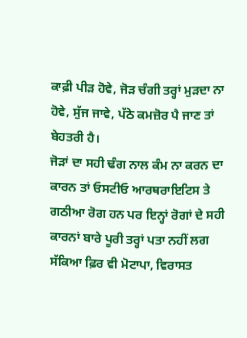ਕਾਫ਼ੀ ਪੀੜ ਹੋਵੇ, ਜੋੜ ਚੰਗੀ ਤਰ੍ਹਾਂ ਮੁੜਦਾ ਨਾ ਹੋਵੇ, ਸੁੱਜ ਜਾਵੇ, ਪੱਠੇ ਕਮਜ਼ੋਰ ਪੈ ਜਾਣ ਤਾਂ ਬੇਹਤਰੀ ਹੈ।
ਜੋੜਾਂ ਦਾ ਸਹੀ ਢੰਗ ਨਾਲ ਕੰਮ ਨਾ ਕਰਨ ਦਾ ਕਾਰਨ ਤਾਂ ਓਸਟੀਓ ਆਰਥਰਾਇਟਿਸ ਤੇ ਗਠੀਆ ਰੋਗ ਹਨ ਪਰ ਇਨ੍ਹਾਂ ਰੋਗਾਂ ਦੇ ਸਹੀ ਕਾਰਨਾਂ ਬਾਰੇ ਪੂਰੀ ਤਰ੍ਹਾਂ ਪਤਾ ਨਹੀਂ ਲਗ ਸੱਕਿਆ ਫ਼ਿਰ ਵੀ ਮੋਟਾਪਾ, ਵਿਰਾਸਤ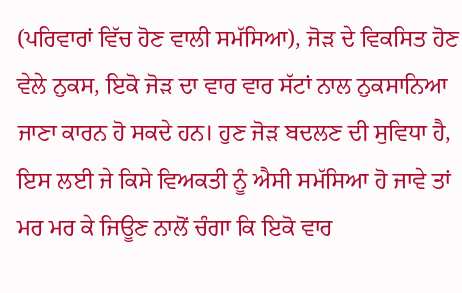(ਪਰਿਵਾਰਾਂ ਵਿੱਚ ਹੋਣ ਵਾਲੀ ਸਮੱਸਿਆ), ਜੋੜ ਦੇ ਵਿਕਸਿਤ ਹੋਣ ਵੇਲੇ ਨੁਕਸ, ਇਕੋ ਜੋੜ ਦਾ ਵਾਰ ਵਾਰ ਸੱਟਾਂ ਨਾਲ ਨੁਕਸਾਨਿਆ ਜਾਣਾ ਕਾਰਨ ਹੋ ਸਕਦੇ ਹਨ। ਹੁਣ ਜੋੜ ਬਦਲਣ ਦੀ ਸੁਵਿਧਾ ਹੈ, ਇਸ ਲਈ ਜੇ ਕਿਸੇ ਵਿਅਕਤੀ ਨੂੰ ਐਸੀ ਸਮੱਸਿਆ ਹੋ ਜਾਵੇ ਤਾਂ ਮਰ ਮਰ ਕੇ ਜਿਊਣ ਨਾਲੋਂ ਚੰਗਾ ਕਿ ਇਕੋ ਵਾਰ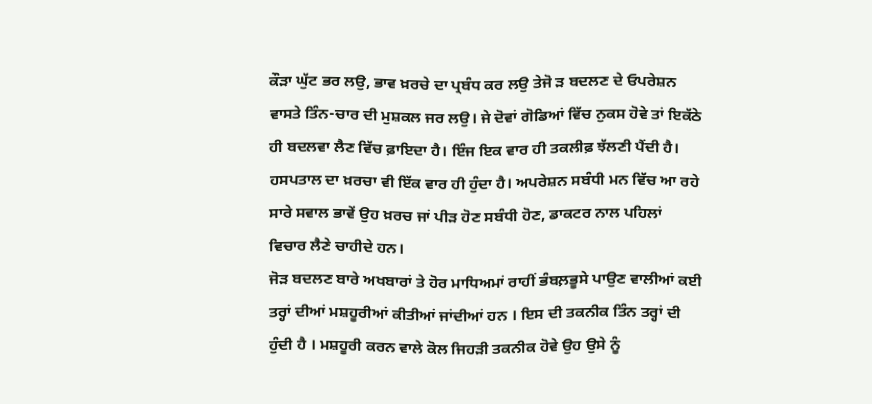ਕੌੜਾ ਘੁੱਟ ਭਰ ਲਉ, ਭਾਵ ਖ਼ਰਚੇ ਦਾ ਪ੍ਰਬੰਧ ਕਰ ਲਉ ਤੇਜੋ ੜ ਬਦਲਣ ਦੇ ਓਪਰੇਸ਼ਨ ਵਾਸਤੇ ਤਿੰਨ-ਚਾਰ ਦੀ ਮੁਸ਼ਕਲ ਜਰ ਲਉ। ਜੇ ਦੋਵਾਂ ਗੋਡਿਆਂ ਵਿੱਚ ਨੁਕਸ ਹੋਵੇ ਤਾਂ ਇਕੱਠੇ ਹੀ ਬਦਲਵਾ ਲੈਣ ਵਿੱਚ ਫ਼ਾਇਦਾ ਹੈ। ਇੰਜ ਇਕ ਵਾਰ ਹੀ ਤਕਲੀਫ਼ ਝੱਲਣੀ ਪੈਂਦੀ ਹੈ। ਹਸਪਤਾਲ ਦਾ ਖ਼ਰਚਾ ਵੀ ਇੱਕ ਵਾਰ ਹੀ ਹੁੰਦਾ ਹੈ। ਅਪਰੇਸ਼ਨ ਸਬੰਧੀ ਮਨ ਵਿੱਚ ਆ ਰਹੇ ਸਾਰੇ ਸਵਾਲ ਭਾਵੇਂ ਉਹ ਖ਼ਰਚ ਜਾਂ ਪੀੜ ਹੋਣ ਸਬੰਧੀ ਹੋਣ, ਡਾਕਟਰ ਨਾਲ ਪਹਿਲਾਂ ਵਿਚਾਰ ਲੈਣੇ ਚਾਹੀਦੇ ਹਨ।
ਜੋੜ ਬਦਲਣ ਬਾਰੇ ਅਖਬਾਰਾਂ ਤੇ ਹੋਰ ਮਾਧਿਅਮਾਂ ਰਾਹੀਂ ਭੰਬਲ਼ਭੂਸੇ ਪਾਉਣ ਵਾਲੀਆਂ ਕਈ ਤਰ੍ਹਾਂ ਦੀਆਂ ਮਸ਼ਹੂਰੀਆਂ ਕੀਤੀਆਂ ਜਾਂਦੀਆਂ ਹਨ । ਇਸ ਦੀ ਤਕਨੀਕ ਤਿੰਨ ਤਰ੍ਹਾਂ ਦੀ ਹੁੰਦੀ ਹੈ । ਮਸ਼ਹੂਰੀ ਕਰਨ ਵਾਲੇ ਕੋਲ ਜਿਹੜੀ ਤਕਨੀਕ ਹੋਵੇ ਉਹ ਉਸੇ ਨੂੰ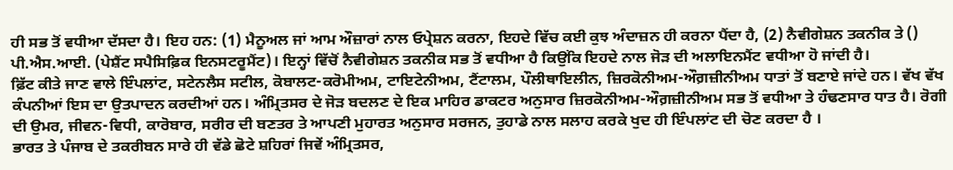ਹੀ ਸਭ ਤੋਂ ਵਧੀਆ ਦੱਸਦਾ ਹੈ। ਇਹ ਹਨ: (1) ਮੈਨੂਅਲ ਜਾਂ ਆਮ ਔਜ਼ਾਰਾਂ ਨਾਲ ਓਪ੍ਰੇਸ਼ਨ ਕਰਨਾ, ਇਹਦੇ ਵਿੱਚ ਕਈ ਕੁਝ ਅੰਦਾਜ਼ਨ ਹੀ ਕਰਨਾ ਪੈਂਦਾ ਹੈ, (2) ਨੈਵੀਗੇਸ਼ਨ ਤਕਨੀਕ ਤੇ () ਪੀ.ਐਸ.ਆਈ. (ਪੇਸ਼ੈਂਟ ਸਪੈਸਿਫ਼ਿਕ ਇਨਸਟਰੂਮੈਂਟ)। ਇਨ੍ਹਾਂ ਵਿੱਚੋਂ ਨੈਵੀਗੇਸ਼ਨ ਤਕਨੀਕ ਸਭ ਤੋਂ ਵਧੀਆ ਹੈ ਕਿਉਂਕਿ ਇਹਦੇ ਨਾਲ ਜੋੜ ਦੀ ਅਲਾਇਨਮੈਂਟ ਵਧੀਆ ਹੋ ਜਾਂਦੀ ਹੈ।
ਫ਼ਿੱਟ ਕੀਤੇ ਜਾਣ ਵਾਲੇ ਇੰਪਲਾਂਟ, ਸਟੇਨਲੈਸ ਸਟੀਲ, ਕੋਬਾਲਟ-ਕਰੋਮੀਅਮ, ਟਾਇਟੇਨੀਅਮ, ਟੈਂਟਾਲਮ, ਪੌਲੀਥਾਇਲੀਨ, ਜ਼ਿਰਕੋਨੀਅਮ-ਔਗ਼ਜ਼ੀਨੀਅਮ ਧਾਤਾਂ ਤੋਂ ਬਣਾਏ ਜਾਂਦੇ ਹਨ। ਵੱਖ ਵੱਖ ਕੰਪਨੀਆਂ ਇਸ ਦਾ ਉਤਪਾਦਨ ਕਰਦੀਆਂ ਹਨ। ਅੰਮ੍ਰਿਤਸਰ ਦੇ ਜੋੜ ਬਦਲਣ ਦੇ ਇਕ ਮਾਹਿਰ ਡਾਕਟਰ ਅਨੁਸਾਰ ਜ਼ਿਰਕੋਨੀਅਮ-ਔਗ਼ਜ਼ੀਨੀਅਮ ਸਭ ਤੋਂ ਵਧੀਆ ਤੇ ਹੰਢਣਸਾਰ ਧਾਤ ਹੈ। ਰੋਗੀ ਦੀ ਉਮਰ, ਜੀਵਨ-ਵਿਧੀ, ਕਾਰੋਬਾਰ, ਸਰੀਰ ਦੀ ਬਣਤਰ ਤੇ ਆਪਣੀ ਮੁਹਾਰਤ ਅਨੁਸਾਰ ਸਰਜਨ, ਤੁਹਾਡੇ ਨਾਲ ਸਲਾਹ ਕਰਕੇ ਖੁਦ ਹੀ ਇੰਪਲਾਂਟ ਦੀ ਚੋਣ ਕਰਦਾ ਹੈ ।
ਭਾਰਤ ਤੇ ਪੰਜਾਬ ਦੇ ਤਕਰੀਬਨ ਸਾਰੇ ਹੀ ਵੱਡੇ ਛੋਟੇ ਸ਼ਹਿਰਾਂ ਜਿਵੇਂ ਅੰਮ੍ਰਿਤਸਰ,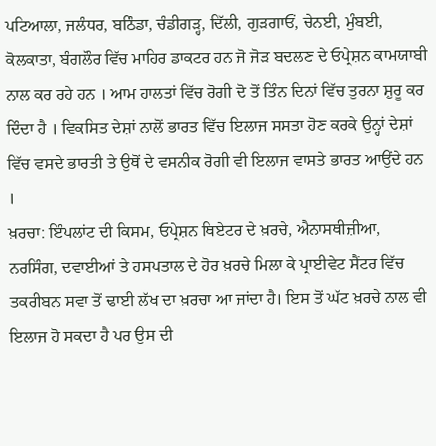ਪਟਿਆਲਾ, ਜਲੰਧਰ, ਬਠਿੰਡਾ, ਚੰਡੀਗੜ੍ਹ, ਦਿੱਲੀ, ਗੁੜਗਾਓਂ, ਚੇਨਈ, ਮੁੰਬਈ, ਕੋਲਕਾਤਾ, ਬੰਗਲੌਰ ਵਿੱਚ ਮਾਹਿਰ ਡਾਕਟਰ ਹਨ ਜੋ ਜੋੜ ਬਦਲਣ ਦੇ ਓਪ੍ਰੇਸ਼ਨ ਕਾਮਯਾਬੀ ਨਾਲ ਕਰ ਰਹੇ ਹਨ । ਆਮ ਹਾਲਤਾਂ ਵਿੱਚ ਰੋਗੀ ਦੋ ਤੋਂ ਤਿੰਨ ਦਿਨਾਂ ਵਿੱਚ ਤੁਰਨਾ ਸ਼ੁਰੂ ਕਰ ਦਿੰਦਾ ਹੈ । ਵਿਕਸਿਤ ਦੇਸ਼ਾਂ ਨਾਲੋਂ ਭਾਰਤ ਵਿੱਚ ਇਲਾਜ ਸਸਤਾ ਹੋਣ ਕਰਕੇ ਉਨ੍ਹਾਂ ਦੇਸ਼ਾਂ ਵਿੱਚ ਵਸਦੇ ਭਾਰਤੀ ਤੇ ਉਥੋਂ ਦੇ ਵਸਨੀਕ ਰੋਗੀ ਵੀ ਇਲਾਜ ਵਾਸਤੇ ਭਾਰਤ ਆਉਂਦੇ ਹਨ ।
ਖ਼ਰਚਾ: ਇੰਪਲਾਂਟ ਦੀ ਕਿਸਮ, ਓਪ੍ਰੇਸ਼ਨ ਥਿਏਟਰ ਦੇ ਖ਼ਰਚੇ, ਐਨਾਸਥੀਜ਼ੀਆ, ਨਰਸਿੰਗ, ਦਵਾਈਆਂ ਤੇ ਹਸਪਤਾਲ ਦੇ ਹੋਰ ਖ਼ਰਚੇ ਮਿਲਾ ਕੇ ਪ੍ਰਾਈਵੇਟ ਸੈਂਟਰ ਵਿੱਚ ਤਕਰੀਬਨ ਸਵਾ ਤੋਂ ਢਾਈ ਲੱਖ ਦਾ ਖ਼ਰਚਾ ਆ ਜਾਂਦਾ ਹੈ। ਇਸ ਤੋਂ ਘੱਟ ਖ਼ਰਚੇ ਨਾਲ ਵੀ ਇਲਾਜ ਹੋ ਸਕਦਾ ਹੈ ਪਰ ਉਸ ਦੀ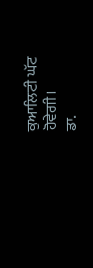ਕੁਆਲਿਟੀ ਘੱਟ ਹੋਵੇਗੀ।
ਡਾ.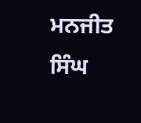ਮਨਜੀਤ ਸਿੰਘ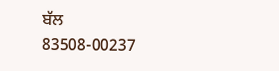ਬੱਲ
83508-00237